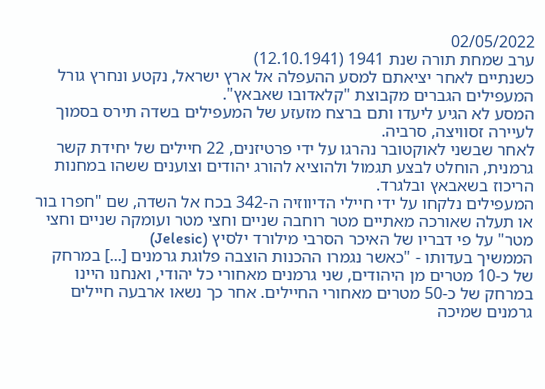02/05/2022
ערב שמחת תורה שנת 1941 (12.10.1941)
כשנתיים לאחר יציאתם למסע ההעפלה אל ארץ ישראל, נקטע ונחרץ גורל המעפילים הגברים מקבוצת "קלאדובו שאבאץ".
המסע לא הגיע ליעדו ותם ברצח מזעזע של המעפילים בשדה תירס בסמוך לעיירה זסוויצה, סרביה.
לאחר שבשני לאוקטובר נהרגו על ידי פרטיזנים, 22 חיילים של יחידת קשר גרמנית, הוחלט לבצע תגמול ולהוציא להורג יהודים וצוענים ששהו במחנות הריכוז בשאבאץ ובלגרד.
המעפילים נלקחו על ידי חיילי הדיווזיה ה-342 בכח אל השדה, שם "חפרו בור או תעלה שאורכה מאתיים מטר רוחבה שניים וחצי מטר ועומקה שניים וחצי מטר" על פי דבריו של האיכר הסרבי מילורד ילסיץ (Jelesic)
הממשיך בעדותו - "כאשר נגמרו ההכנות הוצבה פלוגת גרמנים [...] במרחק של כ-10 מטרים מן היהודים, שני גרמנים מאחורי כל יהודי, ואנחנו היינו במרחק של כ-50 מטרים מאחורי החיילים. אחר כך נשאו ארבעה חיילים גרמנים שמיכה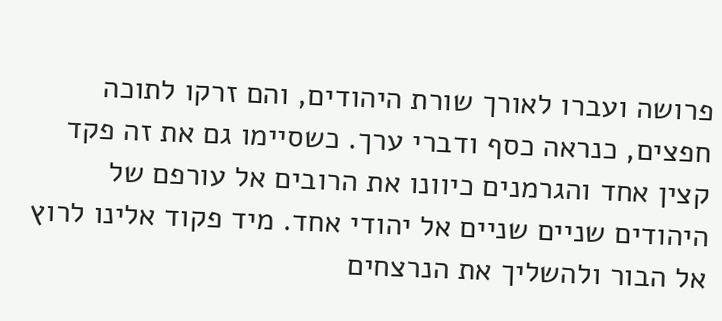פרושה ועברו לאורך שורת היהודים, והם זרקו לתוכה חפצים, כנראה כסף ודברי ערך. כשסיימו גם את זה פקד קצין אחד והגרמנים כיוונו את הרובים אל עורפם של היהודים שניים שניים אל יהודי אחד. מיד פקוד אלינו לרוץ אל הבור ולהשליך את הנרצחים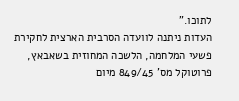לתוכו."
העדות ניתנה לוועדה הסרבית הארצית לחקירת פשעי המלחמה, הלשכה המחוזית בשאבאץ, פרוטוקל מס' 849/45 מיום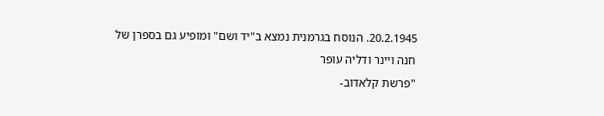20.2.1945. הנוסח בגרמנית נמצא ב"יד ושם" ומופיע גם בספרן של
חנה ויינר ודליה עופר
"פרשת קלאדוב-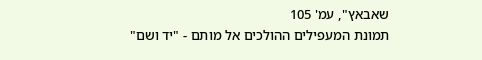שאבאץ", עמ' 105
תמונת המעפילים ההולכים אל מותם - "יד ושם"